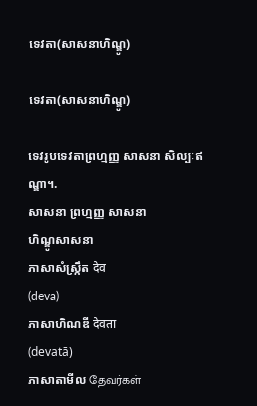ទេវតា(សាសនាហិណ្ឌូ)

ទេវតា(សាសនាហិណ្ឌូ)

ទេវរូបទេវតាព្រហ្មញ្ញ សាសនា សិល្បៈឥណ្ឌា។.
សាសនា ព្រហ្មញ្ញ សាសនា
ហិណ្ឌូសាសនា
ភាសាសំស្ក្រឹត देव
(deva)
ភាសាហិណឌី देवता
(devatā)
ភាសាតាមីល தேவர்கள்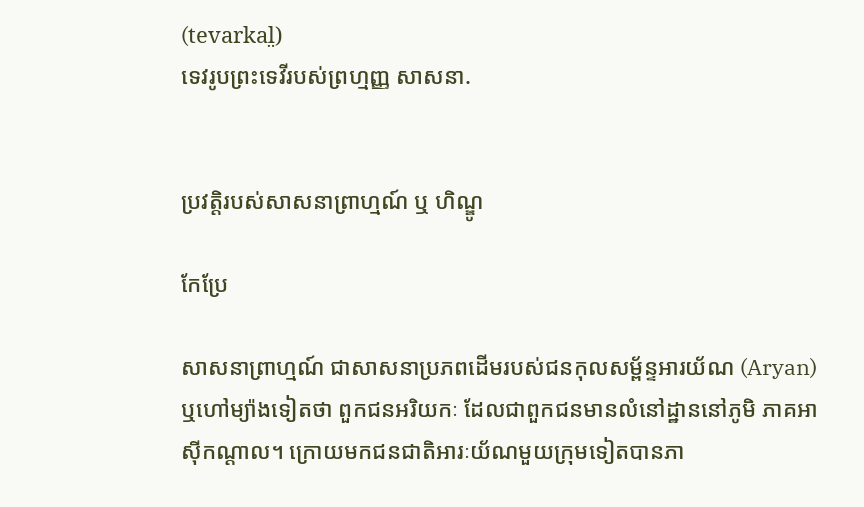(tevarkal̤)
ទេវរូបព្រះទេវីរបស់ព្រហ្មញ្ញ សាសនា.


ប្រវត្តិរបស់សាសនាព្រាហ្មណ៍ ឬ ហិណ្ឌូ

កែប្រែ

សាសនាព្រាហ្មណ៍ ជាសាសនាប្រភពដើមរបស់ជនកុលសម្ព័ន្ទអារយ័ណ (Aryan) ឬហៅម្យ៉ាងទៀតថា ពួកជនអរិយកៈ ដែលជាពួកជនមានលំនៅដ្ឋាននៅភូមិ ភាគអាស៊ីកណ្តាល។ ក្រោយមកជនជាតិអារៈយ័ណមួយក្រុមទៀតបានភា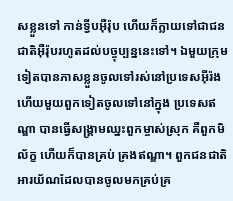សខ្លួនទៅ កាន់ទ្វីបអ៊ឺរ៉ុប ហើយក៏ក្លាយទៅជាជនជាតិអ៊ឺរ៉ុបរហូតដល់បច្ចុប្បន្ននេះទៅ។ ឯមួយក្រុម ទៀតបានភាសខ្លួនចូលទៅរស់នៅប្រទេសអ៊ីរ៉ង ហើយមួយពួកទៀតចូលទៅនៅក្នុង ប្រទេសឥណ្ឌា បានធ្វើសង្រ្គាមឈ្នះពួកម្ចាស់ស្រុក គឺពួកមិល័ក្ខ ហើយក៏បានគ្រប់ គ្រងឥណ្ឌា។ ពួកជនជាតិអារយ័ណដែលបានចូលមកគ្រប់គ្រ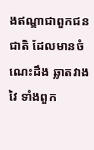ងឥណ្ឌាជាពួកជនជាតិ ដែលមានចំណេះដឹង ឆ្លាតវាងវៃ ទាំងពួក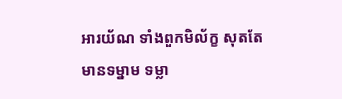អារយ័ណ ទាំងពួកមិល័ក្ខ សុតតែមានទម្នាម ទម្លា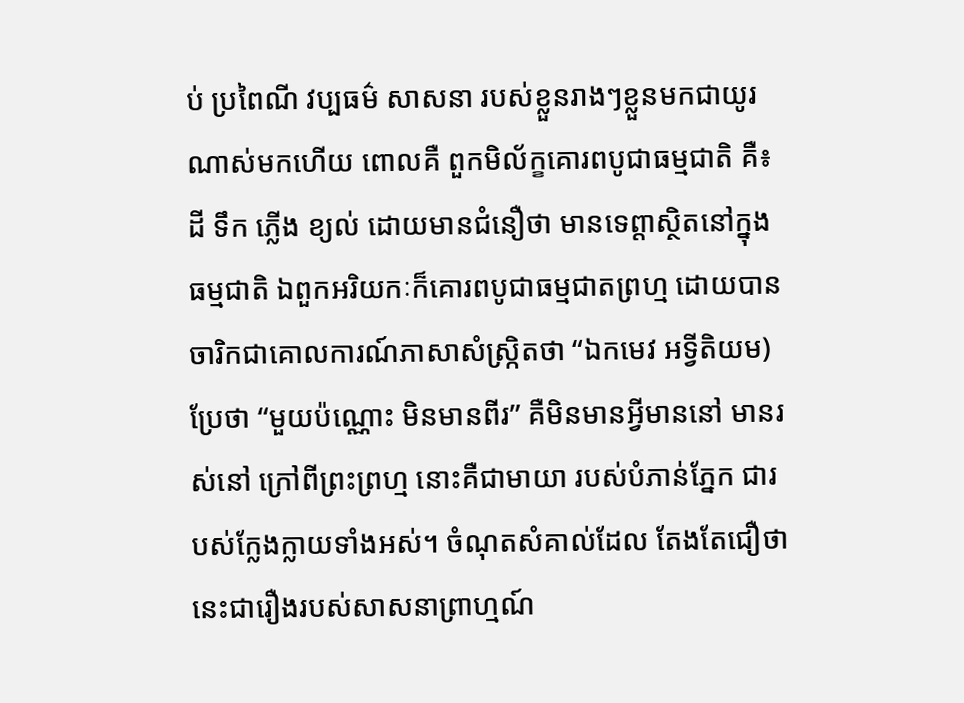ប់ ប្រពៃណី វប្បធម៌ សាសនា របស់ខ្លួនរាងៗខ្លួនមកជាយូរណាស់មកហើយ ពោលគឺ ពួកមិល័ក្ខគោរពបូជាធម្មជាតិ គឺ៖ ដី ទឹក ភ្លើង ខ្យល់ ដោយមានជំនឿថា មានទេព្តាស្ថិតនៅក្នុងធម្មជាតិ ឯពួកអរិយកៈក៏គោរពបូជាធម្មជាតព្រហ្ម ដោយបានចារិកជាគោលការណ៍ភាសាសំស្រ្កិតថា “ឯកមេវ អទ្វីតិយម) ប្រែថា “មួយប៉ណ្ណោះ មិនមានពីរ” គឺមិនមានអ្វីមាននៅ មានរស់នៅ ក្រៅពីព្រះព្រហ្ម នោះគឺជាមាយា របស់បំភាន់ភ្នែក ជារបស់ក្លែងក្លាយទាំងអស់។ ចំណុតសំគាល់ដែល តែងតែជឿថា នេះជារឿងរបស់សាសនាព្រាហ្មណ៍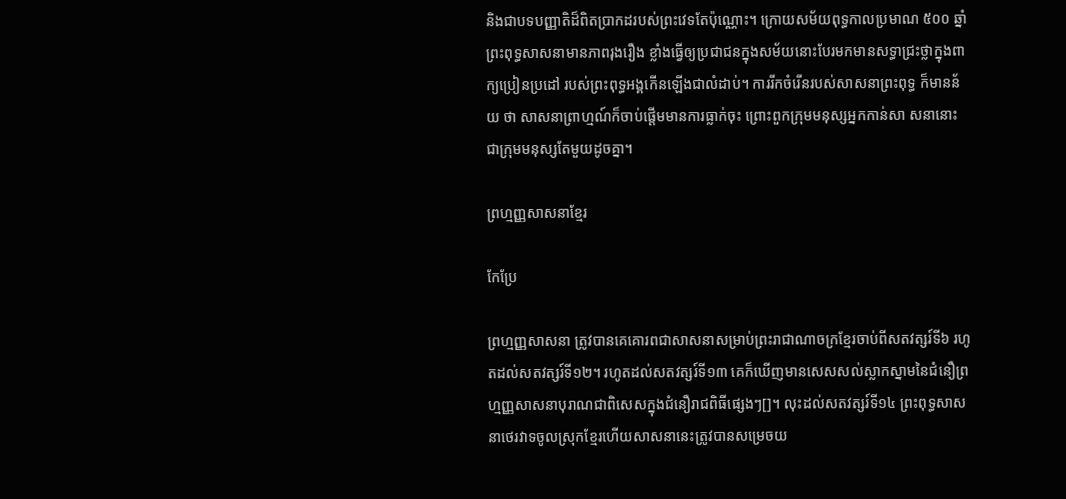និងជាបទបញ្ញាតិដ៏ពិតប្រាកដរបស់ព្រះវេទតែប៉ុណ្ណោះ។ ក្រោយសម័យពុទ្ធកាលប្រមាណ ៥០០ ឆ្នាំ ព្រះពុទ្ធសាសនាមានភាពរុងរឿង ខ្លាំងធ្វើឲ្យប្រជាជនក្នុងសម័យនោះបែរមកមានសទ្ធាជ្រះថ្លាក្នុងពាក្យប្រៀនប្រដៅ របស់ព្រះពុទ្ធអង្គកើនឡើងជាលំដាប់។ ការរីកចំរើនរបស់សាសនាព្រះពុទ្ធ ក៏មានន័យ ថា សាសនាព្រាហ្មណ៍ក៏ចាប់ផ្តើមមានការធ្លាក់ចុះ ព្រោះពួកក្រុមមនុស្សអ្នកកាន់សា សនានោះ ជាក្រុមមនុស្សតែមួយដូចគ្នា។

ព្រហ្មញ្ញសាសនាខ្មែរ

កែប្រែ

ព្រហ្មញ្ញសាសនា ត្រូវបានគេគោរពជាសាសនាសម្រាប់ព្រះរាជាណាចក្រខ្មែរចាប់ពីសតវត្សរ៍ទី៦ រហូតដល់សតវត្សរ៍ទី១២។ រហូតដល់សតវត្សរ៍ទី១៣ គេក៏ឃើញមានសេសសល់ស្លាកស្នាមនៃជំនឿព្រហ្មញ្ញសាសនាបុរាណជាពិសេសក្នុងជំនឿរាជពិធីផ្សេងៗ[]។ លុះដល់សតវត្សរ៍ទី១៤ ព្រះពុទ្ធសាសនាថេរវាទចូលស្រុកខ្មែរហើយសាសនានេះត្រូវបានសម្រេចយ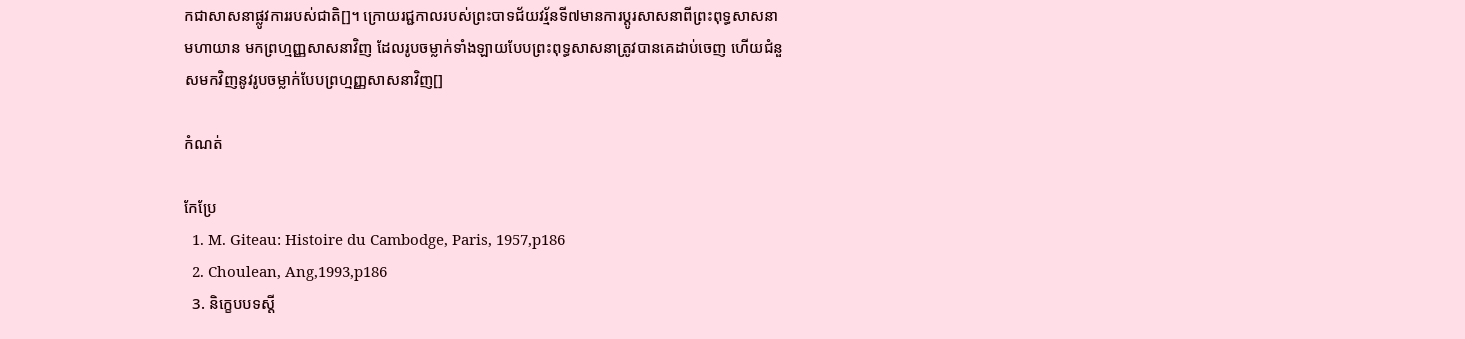កជាសាសនាផ្លូវការរបស់ជាតិ[]។ ក្រោយរជ្ជកាលរបស់ព្រះបាទជ័យវរ្ម័នទី៧មានការប្តូរសាសនាពីព្រះពុទ្ធសាសនាមហាយាន មកព្រហ្មញ្ញសាសនាវិញ ដែលរូបចម្លាក់ទាំងឡាយបែបព្រះពុទ្ធសាសនាត្រូវបានគេដាប់ចេញ ហើយជំនួសមកវិញនូវរូបចម្លាក់បែបព្រហ្មញ្ញសាសនាវិញ[]

កំណត់

កែប្រែ
  1. M. Giteau: Histoire du Cambodge, Paris, 1957,p186
  2. Choulean, Ang,1993,p186
  3. និក្ខេបបទស្តី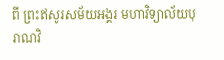ពី ព្រះឥសូរសម័យអង្គរ មហាវិទ្យាល័យបុរាណវិ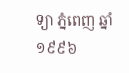ទ្យា ភ្នំពេញ ឆ្នាំ១៩៩៦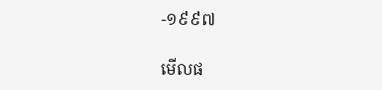-១៩៩៧

មើលផ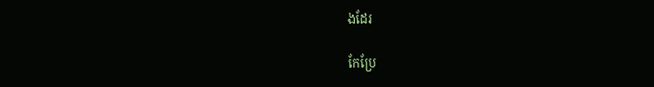ងដែរ

កែប្រែ